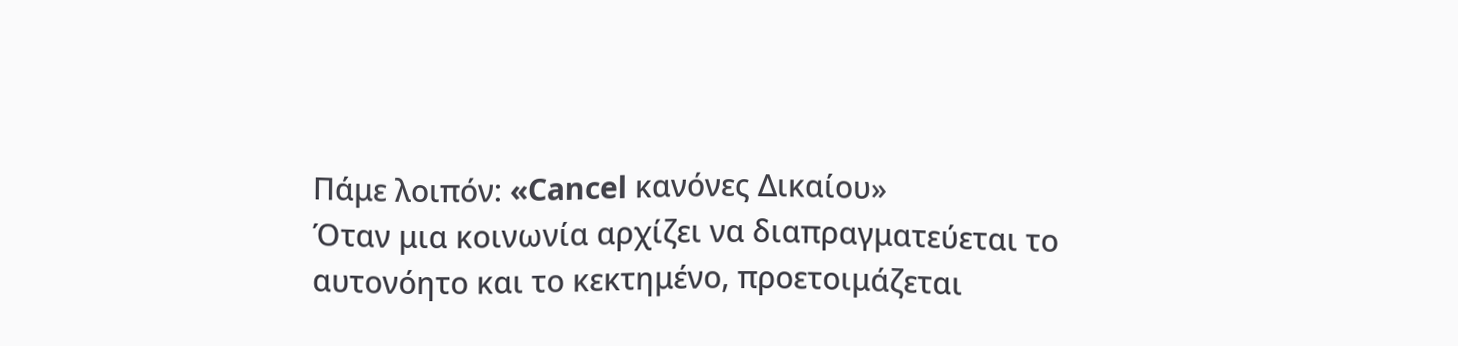Πάμε λοιπόν: «Cancel κανόνες Δικαίου»
Όταν μια κοινωνία αρχίζει να διαπραγματεύεται το αυτονόητο και το κεκτημένο, προετοιμάζεται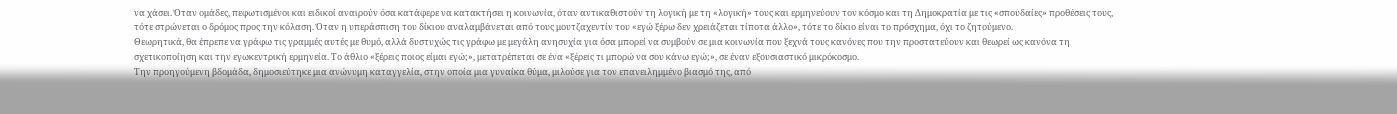να χάσει. Όταν ομάδες, πεφωτισμένοι και ειδικοί αναιρούν όσα κατάφερε να κατακτήσει η κοινωνία, όταν αντικαθιστούν τη λογική με τη «λογική» τους και ερμηνεύουν τον κόσμο και τη Δημοκρατία με τις «σπουδαίες» προθέσεις τους, τότε στρώνεται ο δρόμος προς την κόλαση. Όταν η υπεράσπιση του δίκιου αναλαμβάνεται από τους μουτζαχεντίν του «εγώ ξέρω δεν χρειάζεται τίποτα άλλο», τότε το δίκιο είναι το πρόσχημα, όχι το ζητούμενο.
Θεωρητικά, θα έπρεπε να γράφω τις γραμμές αυτές με θυμό, αλλά δυστυχώς τις γράφω με μεγάλη ανησυχία για όσα μπορεί να συμβούν σε μια κοινωνία που ξεχνά τους κανόνες που την προστατεύουν και θεωρεί ως κανόνα τη σχετικοποίηση και την εγωκεντρική ερμηνεία. Το άθλιο «ξέρεις ποιος είμαι εγώ;», μετατρέπεται σε ένα «ξέρεις τι μπορώ να σου κάνω εγώ;», σε έναν εξουσιαστικό μικρόκοσμο.
Την προηγούμενη βδομάδα, δημοσιεύτηκε μια ανώνυμη καταγγελία, στην οποία μια γυναίκα θύμα, μιλούσε για τον επανειλημμένο βιασμό της, από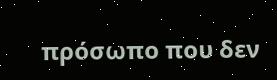πρόσωπο που δεν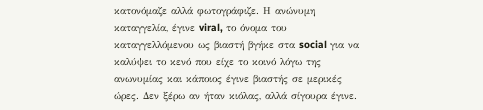κατονόμαζε αλλά φωτογράφιζε. Η ανώνυμη καταγγελία, έγινε viral, το όνομα του καταγγελλόμενου ως βιαστή βγήκε στα social για να καλύψει το κενό που είχε το κοινό λόγω της ανωνυμίας και κάποιος έγινε βιαστής σε μερικές ώρες. Δεν ξέρω αν ήταν κιόλας, αλλά σίγουρα έγινε.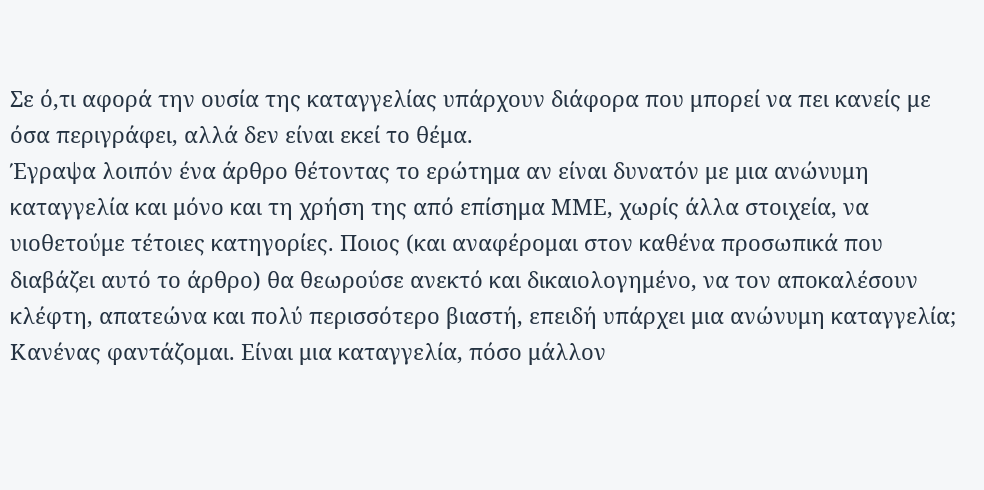Σε ό,τι αφορά την ουσία της καταγγελίας υπάρχουν διάφορα που μπορεί να πει κανείς με όσα περιγράφει, αλλά δεν είναι εκεί το θέμα.
Έγραψα λοιπόν ένα άρθρο θέτοντας το ερώτημα αν είναι δυνατόν με μια ανώνυμη καταγγελία και μόνο και τη χρήση της από επίσημα ΜΜΕ, χωρίς άλλα στοιχεία, να υιοθετούμε τέτοιες κατηγορίες. Ποιος (και αναφέρομαι στον καθένα προσωπικά που διαβάζει αυτό το άρθρο) θα θεωρούσε ανεκτό και δικαιολογημένο, να τον αποκαλέσουν κλέφτη, απατεώνα και πολύ περισσότερο βιαστή, επειδή υπάρχει μια ανώνυμη καταγγελία; Κανένας φαντάζομαι. Είναι μια καταγγελία, πόσο μάλλον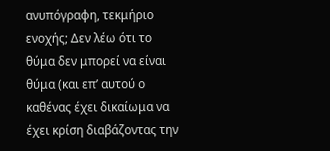ανυπόγραφη, τεκμήριο ενοχής; Δεν λέω ότι το θύμα δεν μπορεί να είναι θύμα (και επ’ αυτού ο καθένας έχει δικαίωμα να έχει κρίση διαβάζοντας την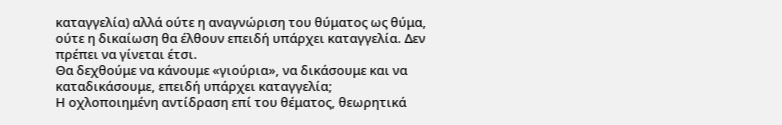καταγγελία) αλλά ούτε η αναγνώριση του θύματος ως θύμα, ούτε η δικαίωση θα έλθουν επειδή υπάρχει καταγγελία. Δεν πρέπει να γίνεται έτσι.
Θα δεχθούμε να κάνουμε «γιούρια», να δικάσουμε και να καταδικάσουμε, επειδή υπάρχει καταγγελία;
Η οχλοποιημένη αντίδραση επί του θέματος, θεωρητικά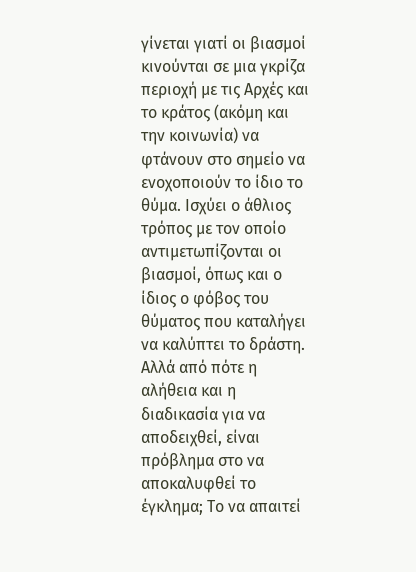γίνεται γιατί οι βιασμοί κινούνται σε μια γκρίζα περιοχή με τις Αρχές και το κράτος (ακόμη και την κοινωνία) να φτάνουν στο σημείο να ενοχοποιούν το ίδιο το θύμα. Ισχύει ο άθλιος τρόπος με τον οποίο αντιμετωπίζονται οι βιασμοί, όπως και ο ίδιος ο φόβος του θύματος που καταλήγει να καλύπτει το δράστη. Αλλά από πότε η αλήθεια και η διαδικασία για να αποδειχθεί, είναι πρόβλημα στο να αποκαλυφθεί το έγκλημα; Το να απαιτεί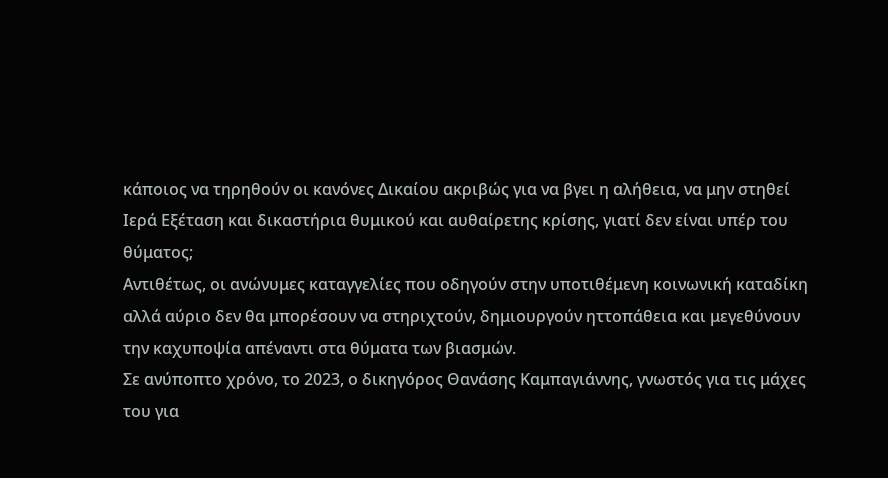κάποιος να τηρηθούν οι κανόνες Δικαίου ακριβώς για να βγει η αλήθεια, να μην στηθεί Ιερά Εξέταση και δικαστήρια θυμικού και αυθαίρετης κρίσης, γιατί δεν είναι υπέρ του θύματος;
Αντιθέτως, οι ανώνυμες καταγγελίες που οδηγούν στην υποτιθέμενη κοινωνική καταδίκη αλλά αύριο δεν θα μπορέσουν να στηριχτούν, δημιουργούν ηττοπάθεια και μεγεθύνουν την καχυποψία απέναντι στα θύματα των βιασμών.
Σε ανύποπτο χρόνο, το 2023, ο δικηγόρος Θανάσης Καμπαγιάννης, γνωστός για τις μάχες του για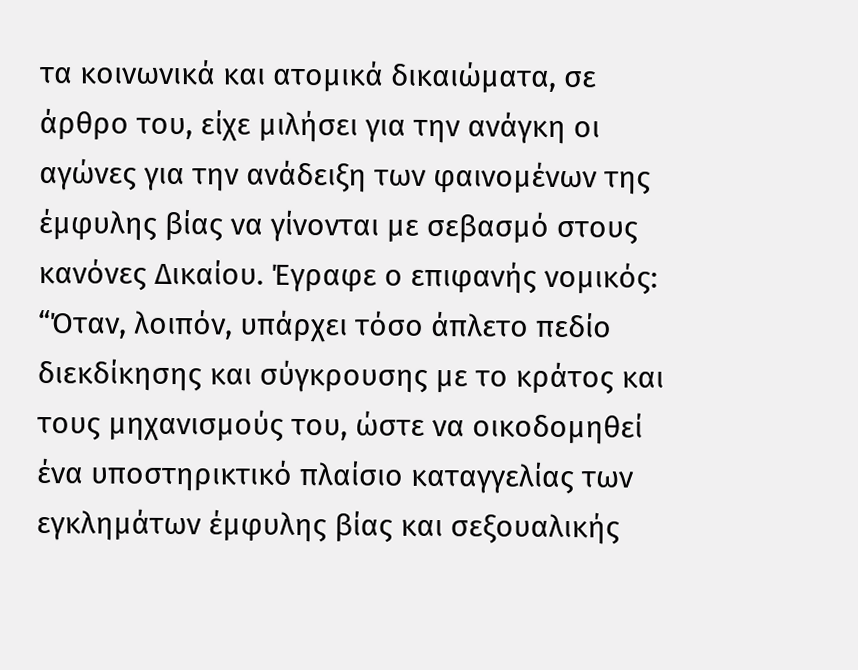τα κοινωνικά και ατομικά δικαιώματα, σε άρθρο του, είχε μιλήσει για την ανάγκη οι αγώνες για την ανάδειξη των φαινομένων της έμφυλης βίας να γίνονται με σεβασμό στους κανόνες Δικαίου. Έγραφε ο επιφανής νομικός:
“Όταν, λοιπόν, υπάρχει τόσο άπλετο πεδίο διεκδίκησης και σύγκρουσης με το κράτος και τους μηχανισμούς του, ώστε να οικοδομηθεί ένα υποστηρικτικό πλαίσιο καταγγελίας των εγκλημάτων έμφυλης βίας και σεξουαλικής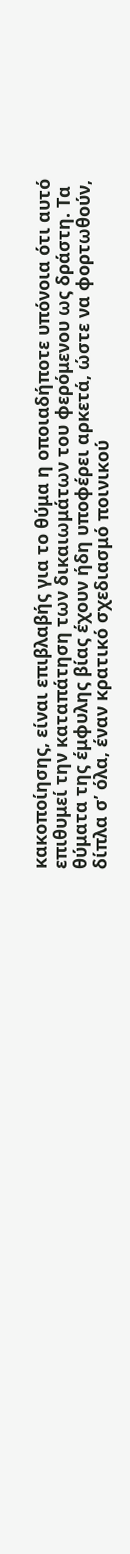κακοποίησης, είναι επιβλαβής για το θύμα η οποιαδήποτε υπόνοια ότι αυτό επιθυμεί την καταπάτηση των δικαιωμάτων του φερόμενου ως δράστη. Τα θύματα της έμφυλης βίας έχουν ήδη υποφέρει αρκετά, ώστε να φορτωθούν, δίπλα σ’ όλα, έναν κρατικό σχεδιασμό ποινικού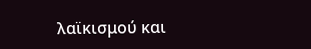λαϊκισμού και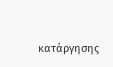κατάργησης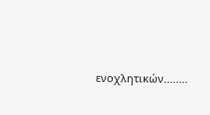ενοχλητικών........